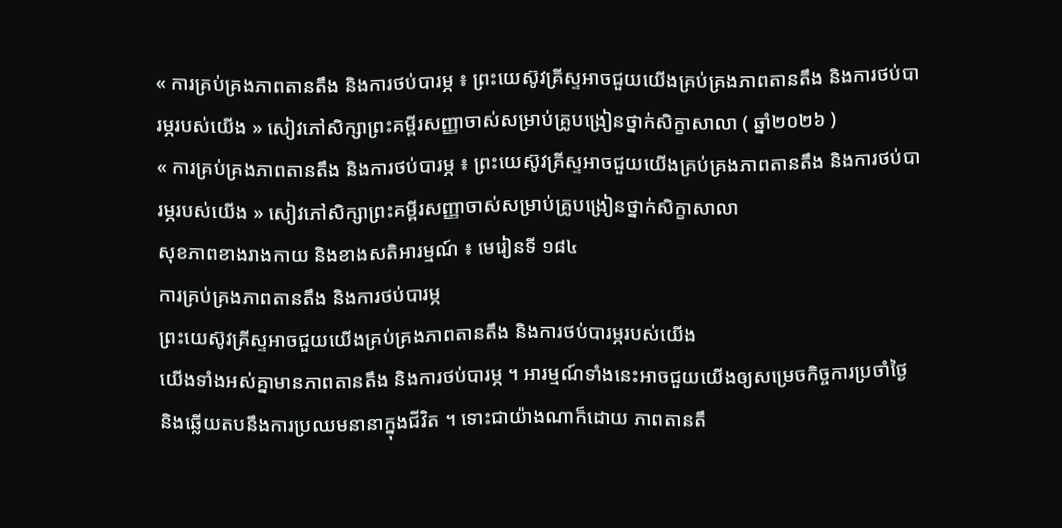« ការគ្រប់គ្រងភាពតានតឹង និងការថប់បារម្ភ ៖ ព្រះយេស៊ូវគ្រីស្ទអាចជួយយើងគ្រប់គ្រងភាពតានតឹង និងការថប់បារម្ភរបស់យើង » សៀវភៅសិក្សាព្រះគម្ពីរសញ្ញាចាស់សម្រាប់គ្រូបង្រៀនថ្នាក់សិក្ខាសាលា ( ឆ្នាំ២០២៦ )
« ការគ្រប់គ្រងភាពតានតឹង និងការថប់បារម្ភ ៖ ព្រះយេស៊ូវគ្រីស្ទអាចជួយយើងគ្រប់គ្រងភាពតានតឹង និងការថប់បារម្ភរបស់យើង » សៀវភៅសិក្សាព្រះគម្ពីរសញ្ញាចាស់សម្រាប់គ្រូបង្រៀនថ្នាក់សិក្ខាសាលា
សុខភាពខាងរាងកាយ និងខាងសតិអារម្មណ៍ ៖ មេរៀនទី ១៨៤
ការគ្រប់គ្រងភាពតានតឹង និងការថប់បារម្ភ
ព្រះយេស៊ូវគ្រីស្ទអាចជួយយើងគ្រប់គ្រងភាពតានតឹង និងការថប់បារម្ភរបស់យើង
យើងទាំងអស់គ្នាមានភាពតានតឹង និងការថប់បារម្ភ ។ អារម្មណ៍ទាំងនេះអាចជួយយើងឲ្យសម្រេចកិច្ចការប្រចាំថ្ងៃ និងឆ្លើយតបនឹងការប្រឈមនានាក្នុងជីវិត ។ ទោះជាយ៉ាងណាក៏ដោយ ភាពតានតឹ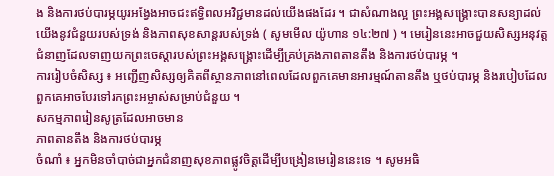ង និងការថប់បារម្ភយូរអង្វែងអាចជះឥទ្ធិពលអវិជ្ជមានដល់យើងផងដែរ ។ ជាសំណាងល្អ ព្រះអង្គសង្គ្រោះបានសន្យាដល់យើងនូវជំនួយរបស់ទ្រង់ និងភាពសុខសាន្តរបស់ទ្រង់ ( សូមមើល យ៉ូហាន ១៤:២៧ ) ។ មេរៀននេះអាចជួយសិស្សអនុវត្តជំនាញដែលទាញយកព្រះចេស្ដារបស់ព្រះអង្គសង្គ្រោះដើម្បីគ្រប់គ្រងភាពតានតឹង និងការថប់បារម្ភ ។
ការរៀបចំសិស្ស ៖ អញ្ជើញសិស្សឲ្យគិតពីស្ថានភាពនៅពេលដែលពួកគេមានអារម្មណ៍តានតឹង ឬថប់បារម្ភ និងរបៀបដែលពួកគេអាចបែរទៅរកព្រះអម្ចាស់សម្រាប់ជំនួយ ។
សកម្មភាពរៀនសូត្រដែលអាចមាន
ភាពតានតឹង និងការថប់បារម្ភ
ចំណាំ ៖ អ្នកមិនចាំបាច់ជាអ្នកជំនាញសុខភាពផ្លូវចិត្តដើម្បីបង្រៀនមេរៀននេះទេ ។ សូមអធិ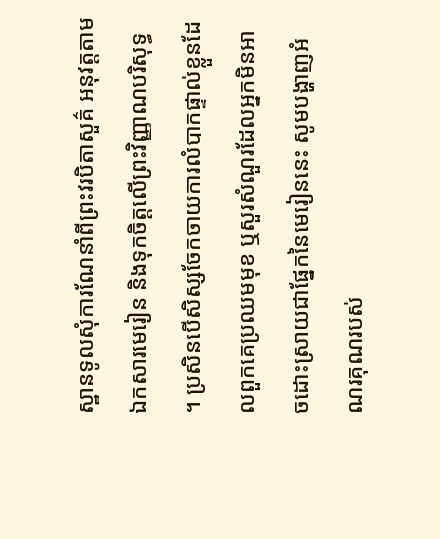ស្ឋានទូលសុំការណែនាំពីព្រះវរបិតាសួគ៌ អនុវត្តតាមឯកសារមេរៀន និងទុកចិត្តលើព្រះវិញ្ញាណបរិសុទ្ធ ។ ប្រសិនបើសិស្សចែកចាយការលំបាកផ្ទាល់ខ្លួនដែលពួកគេប្រឈមមុខ ឬសួរសំណួរដែលអ្នកមិនអាចដោះស្រាយជាផ្នែកនៃមេរៀននេះ សូមបង្ហាញអំណរគុណរបស់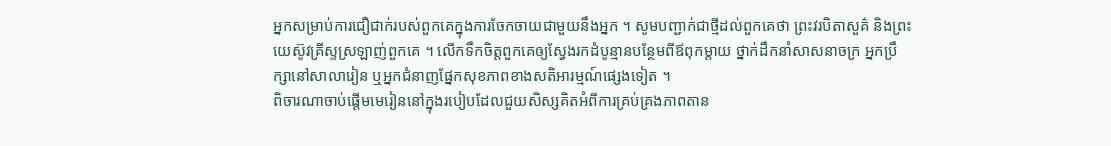អ្នកសម្រាប់ការជឿជាក់របស់ពួកគេក្នុងការចែកចាយជាមួយនឹងអ្នក ។ សូមបញ្ជាក់ជាថ្មីដល់ពួកគេថា ព្រះវរបិតាសួគ៌ និងព្រះយេស៊ូវគ្រីស្ទស្រឡាញ់ពួកគេ ។ លើកទឹកចិត្តពួកគេឲ្យស្វែងរកដំបូន្មានបន្ថែមពីឪពុកម្តាយ ថ្នាក់ដឹកនាំសាសនាចក្រ អ្នកប្រឹក្សានៅសាលារៀន ឬអ្នកជំនាញផ្នែកសុខភាពខាងសតិអារម្មណ៍ផ្សេងទៀត ។
ពិចារណាចាប់ផ្តើមមេរៀននៅក្នុងរបៀបដែលជួយសិស្សគិតអំពីការគ្រប់គ្រងភាពតាន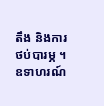តឹង និងការថប់បារម្ភ ។ ឧទាហរណ៍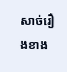សាច់រឿងខាង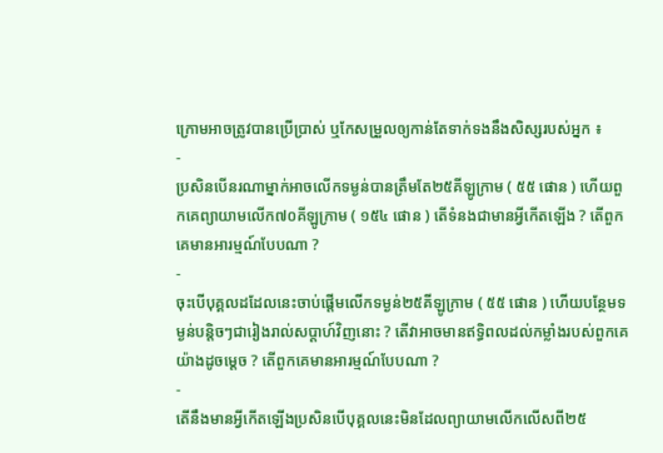ក្រោមអាចត្រូវបានប្រើប្រាស់ ឬកែសម្រួលឲ្យកាន់តែទាក់ទងនឹងសិស្សរបស់អ្នក ៖
-
ប្រសិនបើនរណាម្នាក់អាចលើកទម្ងន់បានត្រឹមតែ២៥គីឡូក្រាម ( ៥៥ ផោន ) ហើយពួកគេព្យាយាមលើក៧០គីឡូក្រាម ( ១៥៤ ផោន ) តើទំនងជាមានអ្វីកើតឡើង ? តើពួកគេមានអារម្មណ៍បែបណា ?
-
ចុះបើបុគ្គលដដែលនេះចាប់ផ្តើមលើកទម្ងន់២៥គីឡូក្រាម ( ៥៥ ផោន ) ហើយបន្ថែមទម្ងន់បន្តិចៗជារៀងរាល់សប្តាហ៍វិញនោះ ? តើវាអាចមានឥទ្ធិពលដល់កម្លាំងរបស់ពួកគេយ៉ាងដូចម្តេច ? តើពួកគេមានអារម្មណ៍បែបណា ?
-
តើនឹងមានអ្វីកើតឡើងប្រសិនបើបុគ្គលនេះមិនដែលព្យាយាមលើកលើសពី២៥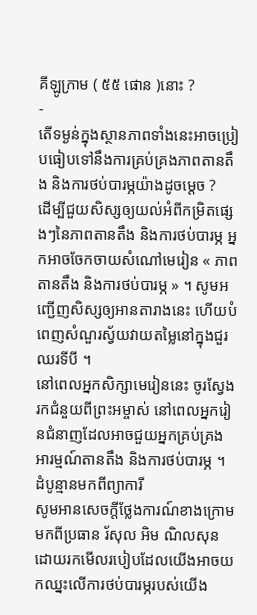គីឡូក្រាម ( ៥៥ ផោន )នោះ ?
-
តើទម្ងន់ក្នុងស្ថានភាពទាំងនេះអាចប្រៀបធៀបទៅនឹងការគ្រប់គ្រងភាពតានតឹង និងការថប់បារម្ភយ៉ាងដូចម្តេច ?
ដើម្បីជួយសិស្សឲ្យយល់អំពីកម្រិតផ្សេងៗនៃភាពតានតឹង និងការថប់បារម្ភ អ្នកអាចចែកចាយសំណៅមេរៀន « ភាពតានតឹង និងការថប់បារម្ភ » ។ សូមអញ្ជើញសិស្សឲ្យអានតារាងនេះ ហើយបំពេញសំណួរស្វ័យវាយតម្លៃនៅក្នុងជួរឈរទីបី ។
នៅពេលអ្នកសិក្សាមេរៀននេះ ចូរស្វែងរកជំនួយពីព្រះអម្ចាស់ នៅពេលអ្នករៀនជំនាញដែលអាចជួយអ្នកគ្រប់គ្រងអារម្មណ៍តានតឹង និងការថប់បារម្ភ ។
ដំបូន្មានមកពីព្យាការី
សូមអានសេចក្តីថ្លែងការណ៍ខាងក្រោមមកពីប្រធាន រ័សុល អិម ណិលសុន ដោយរកមើលរបៀបដែលយើងអាចយកឈ្នះលើការថប់បារម្ភរបស់យើង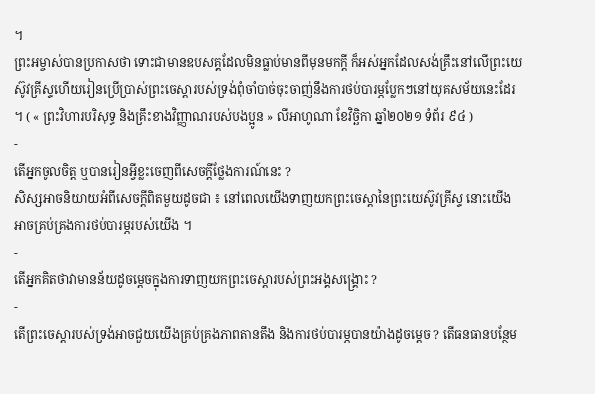។
ព្រះអម្ចាស់បានប្រកាសថា ទោះជាមានឧបសគ្គដែលមិនធ្លាប់មានពីមុនមកក្តី ក៏អស់អ្នកដែលសង់គ្រឹះនៅលើព្រះយេស៊ូវគ្រីស្ទហើយរៀនប្រើប្រាស់ព្រះចេស្តារបស់ទ្រង់ពុំចាំបាច់ចុះចាញ់នឹងការថប់បារម្ភប្លែកៗនៅយុគសម័យនេះដែរ ។ ( « ព្រះវិហារបរិសុទ្ធ និងគ្រឹះខាងវិញ្ញាណរបស់បងប្អូន » លីអាហូណា ខែវិច្ឆិកា ឆ្នាំ២០២១ ទំព័រ ៩៤ )
-
តើអ្នកចូលចិត្ត ឬបានរៀនអ្វីខ្លះចេញពីសេចក្តីថ្លែងការណ៍នេះ ?
សិស្សអាចនិយាយអំពីសេចក្ដីពិតមួយដូចជា ៖ នៅពេលយើងទាញយកព្រះចេស្ដានៃព្រះយេស៊ូវគ្រីស្ទ នោះយើងអាចគ្រប់គ្រងការថប់បារម្ភរបស់យើង ។
-
តើអ្នកគិតថាវាមានន័យដូចម្តេចក្នុងការទាញយកព្រះចេស្ដារបស់ព្រះអង្គសង្គ្រោះ ?
-
តើព្រះចេស្ដារបស់ទ្រង់អាចជួយយើងគ្រប់គ្រងភាពតានតឹង និងការថប់បារម្ភបានយ៉ាងដូចម្ដេច ? តើធនធានបន្ថែម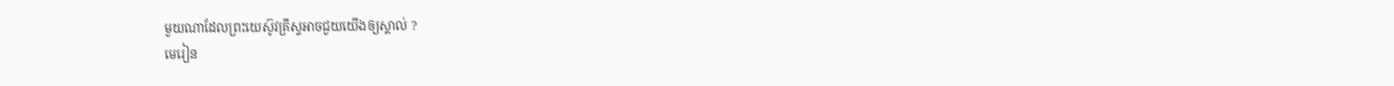មួយណាដែលព្រះយេស៊ូវគ្រីស្ទអាចជួយយើងឲ្យស្គាល់ ?
មេរៀន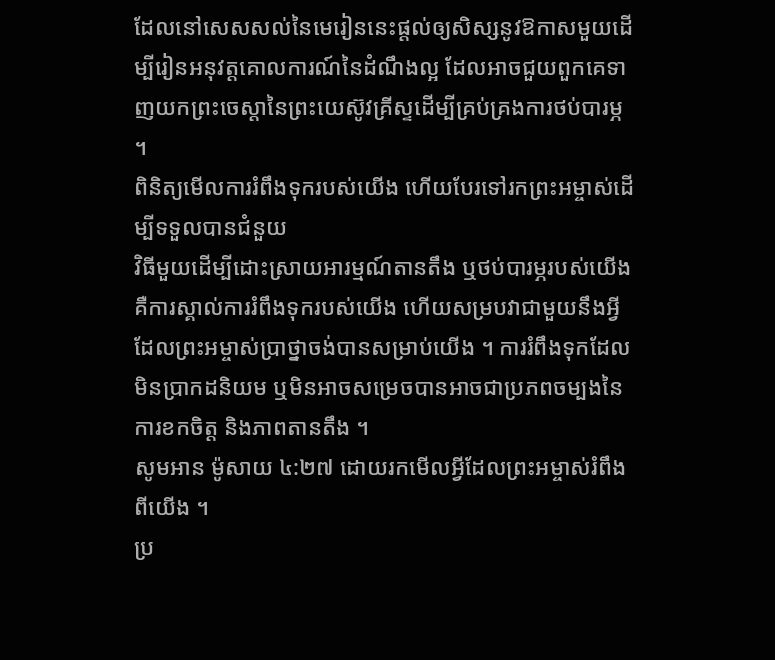ដែលនៅសេសសល់នៃមេរៀននេះផ្តល់ឲ្យសិស្សនូវឱកាសមួយដើម្បីរៀនអនុវត្តគោលការណ៍នៃដំណឹងល្អ ដែលអាចជួយពួកគេទាញយកព្រះចេស្ដានៃព្រះយេស៊ូវគ្រីស្ទដើម្បីគ្រប់គ្រងការថប់បារម្ភ ។
ពិនិត្យមើលការរំពឹងទុករបស់យើង ហើយបែរទៅរកព្រះអម្ចាស់ដើម្បីទទួលបានជំនួយ
វិធីមួយដើម្បីដោះស្រាយអារម្មណ៍តានតឹង ឬថប់បារម្ភរបស់យើងគឺការស្គាល់ការរំពឹងទុករបស់យើង ហើយសម្របវាជាមួយនឹងអ្វីដែលព្រះអម្ចាស់ប្រាថ្នាចង់បានសម្រាប់យើង ។ ការរំពឹងទុកដែលមិនប្រាកដនិយម ឬមិនអាចសម្រេចបានអាចជាប្រភពចម្បងនៃការខកចិត្ត និងភាពតានតឹង ។
សូមអាន ម៉ូសាយ ៤:២៧ ដោយរកមើលអ្វីដែលព្រះអម្ចាស់រំពឹងពីយើង ។
ប្រ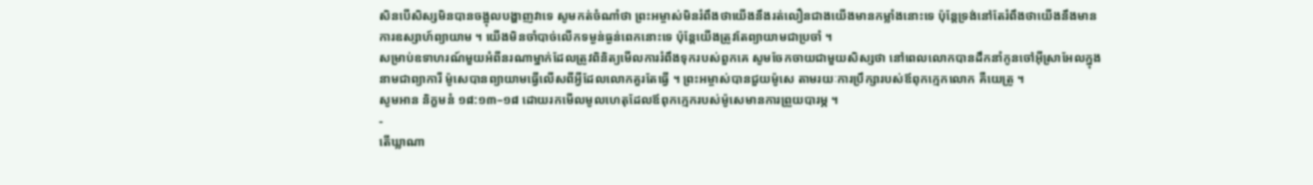សិនបើសិស្សមិនបានចង្អុលបង្ហាញវាទេ សូមកត់ចំណាំថា ព្រះអម្ចាស់មិនរំពឹងថាយើងនឹងរត់លឿនជាងយើងមានកម្លាំងនោះទេ ប៉ុន្តែទ្រង់នៅតែរំពឹងថាយើងនឹងមានការឧស្សាហ៍ព្យាយាម ។ យើងមិនចាំបាច់លើកទម្ងន់ធ្ងន់ពេកនោះទេ ប៉ុន្តែយើងត្រូវតែព្យាយាមជាប្រចាំ ។
សម្រាប់ឧទាហរណ៍មួយអំពីនរណាម្នាក់ដែលត្រូវពិនិត្យមើលការរំពឹងទុករបស់ពួកគេ សូមចែកចាយជាមួយសិស្សថា នៅពេលលោកបានដឹកនាំកូនចៅអ៊ីស្រាអែលក្នុងនាមជាព្យាការី ម៉ូសេបានព្យាយាមធ្វើលើសពីអ្វីដែលលោកគួរតែធ្វើ ។ ព្រះអម្ចាស់បានជួយម៉ូសេ តាមរយៈការប្រឹក្សារបស់ឪពុកក្មេកលោក គឺយេត្រូ ។
សូមអាន និក្ខមនំ ១៨:១៣–១៨ ដោយរកមើលមូលហេតុដែលឪពុកក្មេករបស់ម៉ូសេមានការព្រួយបារម្ភ ។
-
តើឃ្លាណា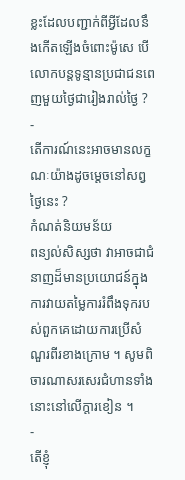ខ្លះដែលបញ្ជាក់ពីអ្វីដែលនឹងកើតឡើងចំពោះម៉ូសេ បើលោកបន្តទូន្មានប្រជាជនពេញមួយថ្ងៃជារៀងរាល់ថ្ងៃ ?
-
តើការណ៍នេះអាចមានលក្ខណៈយ៉ាងដូចម្ដេចនៅសព្វថ្ងៃនេះ ?
កំណត់និយមន័យ
ពន្យល់សិស្សថា វាអាចជាជំនាញដ៏មានប្រយោជន៍ក្នុងការវាយតម្លៃការរំពឹងទុករបស់ពួកគេដោយការប្រើសំណួរពីរខាងក្រោម ។ សូមពិចារណាសរសេរជំហានទាំងនោះនៅលើក្តារខៀន ។
-
តើខ្ញុំ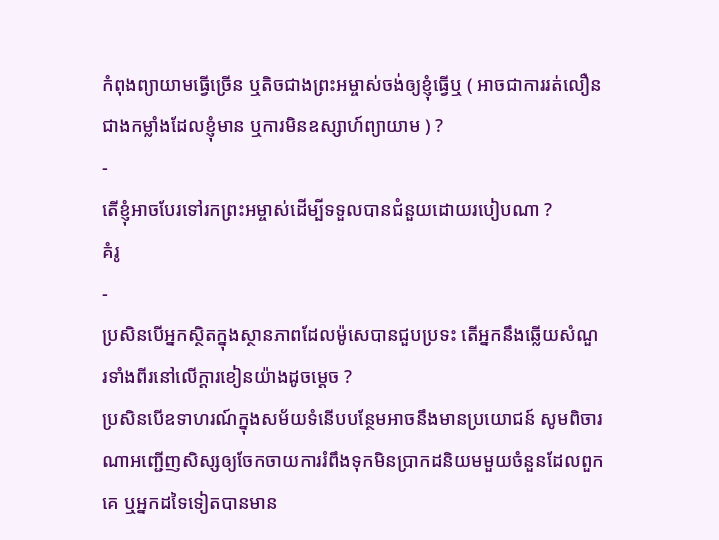កំពុងព្យាយាមធ្វើច្រើន ឬតិចជាងព្រះអម្ចាស់ចង់ឲ្យខ្ញុំធ្វើឬ ( អាចជាការរត់លឿនជាងកម្លាំងដែលខ្ញុំមាន ឬការមិនឧស្សាហ៍ព្យាយាម ) ?
-
តើខ្ញុំអាចបែរទៅរកព្រះអម្ចាស់ដើម្បីទទួលបានជំនួយដោយរបៀបណា ?
គំរូ
-
ប្រសិនបើអ្នកស្ថិតក្នុងស្ថានភាពដែលម៉ូសេបានជួបប្រទះ តើអ្នកនឹងឆ្លើយសំណួរទាំងពីរនៅលើក្ដារខៀនយ៉ាងដូចម្ដេច ?
ប្រសិនបើឧទាហរណ៍ក្នុងសម័យទំនើបបន្ថែមអាចនឹងមានប្រយោជន៍ សូមពិចារណាអញ្ជើញសិស្សឲ្យចែកចាយការរំពឹងទុកមិនប្រាកដនិយមមួយចំនួនដែលពួកគេ ឬអ្នកដទៃទៀតបានមាន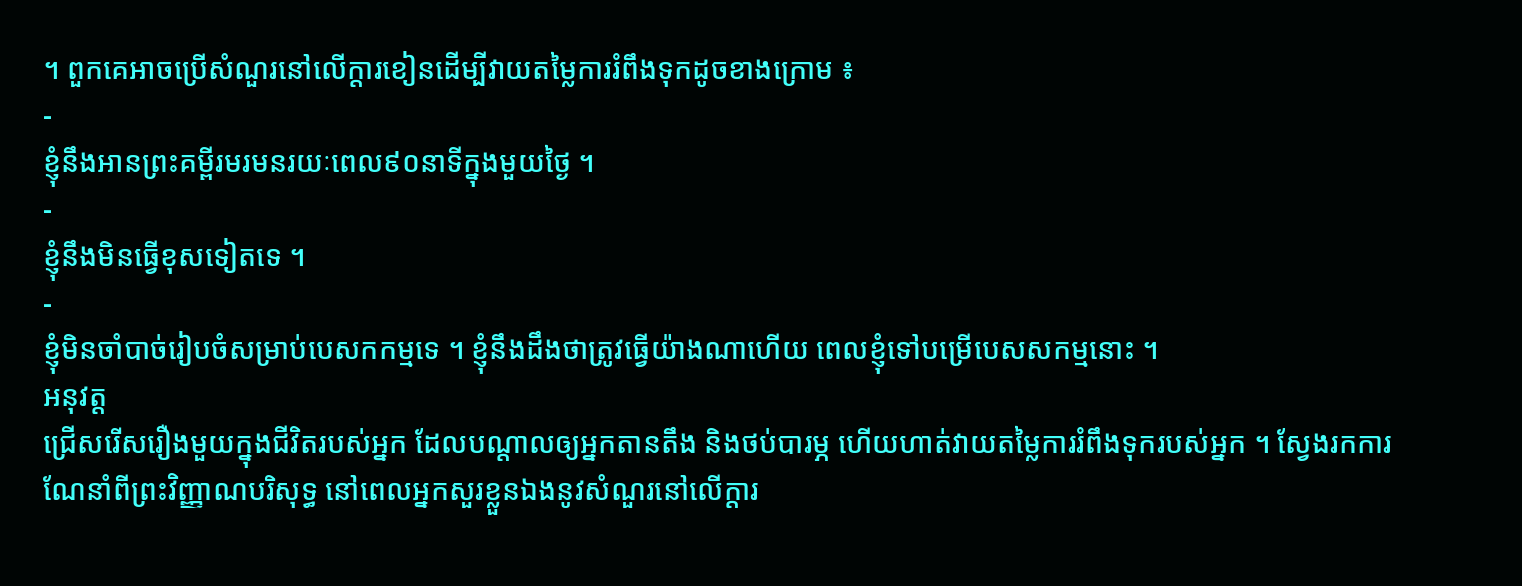។ ពួកគេអាចប្រើសំណួរនៅលើក្តារខៀនដើម្បីវាយតម្លៃការរំពឹងទុកដូចខាងក្រោម ៖
-
ខ្ញុំនឹងអានព្រះគម្ពីរមរមនរយៈពេល៩០នាទីក្នុងមួយថ្ងៃ ។
-
ខ្ញុំនឹងមិនធ្វើខុសទៀតទេ ។
-
ខ្ញុំមិនចាំបាច់រៀបចំសម្រាប់បេសកកម្មទេ ។ ខ្ញុំនឹងដឹងថាត្រូវធ្វើយ៉ាងណាហើយ ពេលខ្ញុំទៅបម្រើបេសសកម្មនោះ ។
អនុវត្ត
ជ្រើសរើសរឿងមួយក្នុងជីវិតរបស់អ្នក ដែលបណ្តាលឲ្យអ្នកតានតឹង និងថប់បារម្ភ ហើយហាត់វាយតម្លៃការរំពឹងទុករបស់អ្នក ។ ស្វែងរកការណែនាំពីព្រះវិញ្ញាណបរិសុទ្ធ នៅពេលអ្នកសួរខ្លួនឯងនូវសំណួរនៅលើក្ដារ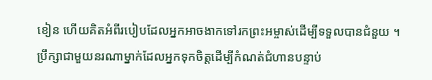ខៀន ហើយគិតអំពីរបៀបដែលអ្នកអាចងាកទៅរកព្រះអម្ចាស់ដើម្បីទទួលបានជំនួយ ។
ប្រឹក្សាជាមួយនរណាម្នាក់ដែលអ្នកទុកចិត្តដើម្បីកំណត់ជំហានបន្ទាប់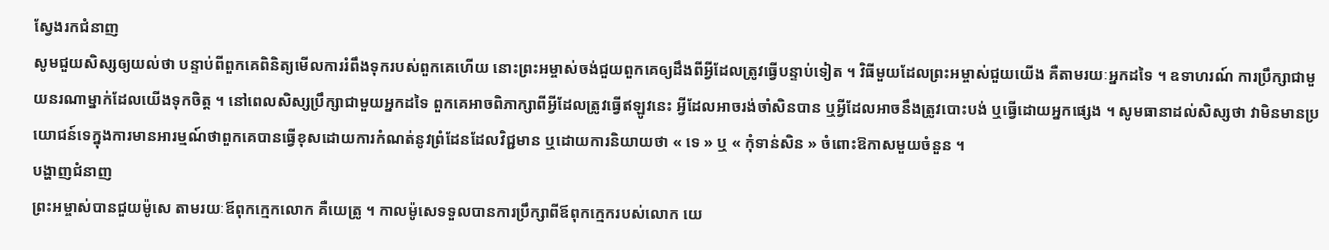ស្វែងរកជំនាញ
សូមជួយសិស្សឲ្យយល់ថា បន្ទាប់ពីពួកគេពិនិត្យមើលការរំពឹងទុករបស់ពួកគេហើយ នោះព្រះអម្ចាស់ចង់ជួយពួកគេឲ្យដឹងពីអ្វីដែលត្រូវធ្វើបន្ទាប់ទៀត ។ វិធីមួយដែលព្រះអម្ចាស់ជួយយើង គឺតាមរយៈអ្នកដទៃ ។ ឧទាហរណ៍ ការប្រឹក្សាជាមួយនរណាម្នាក់ដែលយើងទុកចិត្ត ។ នៅពេលសិស្សប្រឹក្សាជាមួយអ្នកដទៃ ពួកគេអាចពិភាក្សាពីអ្វីដែលត្រូវធ្វើឥឡូវនេះ អ្វីដែលអាចរង់ចាំសិនបាន ឬអ្វីដែលអាចនឹងត្រូវបោះបង់ ឬធ្វើដោយអ្នកផ្សេង ។ សូមធានាដល់សិស្សថា វាមិនមានប្រយោជន៍ទេក្នុងការមានអារម្មណ៍ថាពួកគេបានធ្វើខុសដោយការកំណត់នូវព្រំដែនដែលវិជ្ជមាន ឬដោយការនិយាយថា « ទេ » ឬ « កុំទាន់សិន » ចំពោះឱកាសមួយចំនួន ។
បង្ហាញជំនាញ
ព្រះអម្ចាស់បានជួយម៉ូសេ តាមរយៈឪពុកក្មេកលោក គឺយេត្រូ ។ កាលម៉ូសេទទួលបានការប្រឹក្សាពីឪពុកក្មេករបស់លោក យេ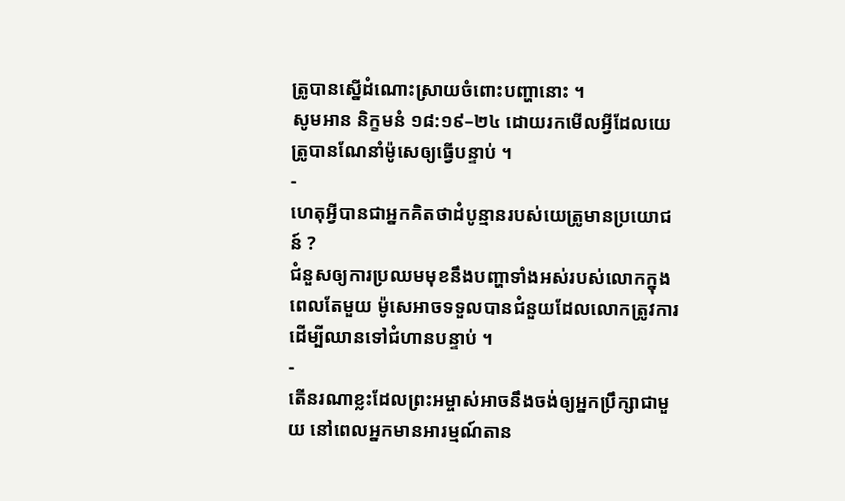ត្រូបានស្នើដំណោះស្រាយចំពោះបញ្ហានោះ ។
សូមអាន និក្ខមនំ ១៨:១៩–២៤ ដោយរកមើលអ្វីដែលយេត្រូបានណែនាំម៉ូសេឲ្យធ្វើបន្ទាប់ ។
-
ហេតុអ្វីបានជាអ្នកគិតថាដំបូន្មានរបស់យេត្រូមានប្រយោជន៍ ?
ជំនួសឲ្យការប្រឈមមុខនឹងបញ្ហាទាំងអស់របស់លោកក្នុងពេលតែមួយ ម៉ូសេអាចទទួលបានជំនួយដែលលោកត្រូវការដើម្បីឈានទៅជំហានបន្ទាប់ ។
-
តើនរណាខ្លះដែលព្រះអម្ចាស់អាចនឹងចង់ឲ្យអ្នកប្រឹក្សាជាមួយ នៅពេលអ្នកមានអារម្មណ៍តាន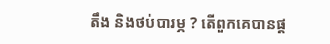តឹង និងថប់បារម្ភ ? តើពួកគេបានផ្ត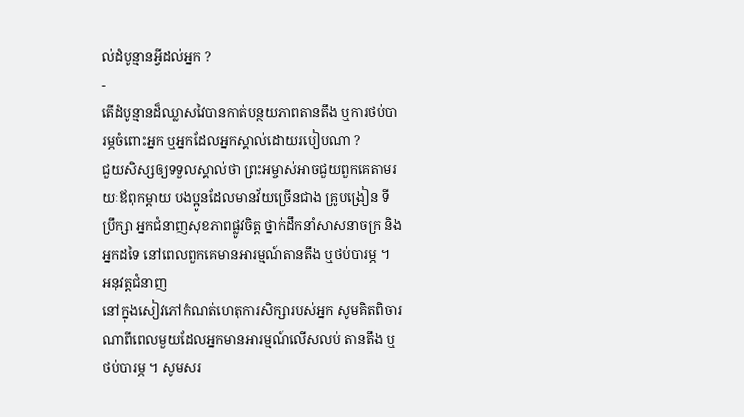ល់ដំបូន្មានអ្វីដល់អ្នក ?
-
តើដំបូន្មានដ៏ឈ្លាសវៃបានកាត់បន្ថយភាពតានតឹង ឬការថប់បារម្ភចំពោះអ្នក ឬអ្នកដែលអ្នកស្គាល់ដោយរបៀបណា ?
ជួយសិស្សឲ្យទទួលស្គាល់ថា ព្រះអម្ចាស់អាចជួយពួកគេតាមរយៈឪពុកម្តាយ បងប្អូនដែលមានវ័យច្រើនជាង គ្រូបង្រៀន ទីប្រឹក្សា អ្នកជំនាញសុខភាពផ្លូវចិត្ត ថ្នាក់ដឹកនាំសាសនាចក្រ និងអ្នកដទៃ នៅពេលពួកគេមានអារម្មណ៍តានតឹង ឬថប់បារម្ភ ។
អនុវត្តជំនាញ
នៅក្នុងសៀវភៅកំណត់ហេតុការសិក្សារបស់អ្នក សូមគិតពិចារណាពីពេលមួយដែលអ្នកមានអារម្មណ៍លើសលប់ តានតឹង ឬថប់បារម្ភ ។ សូមសរ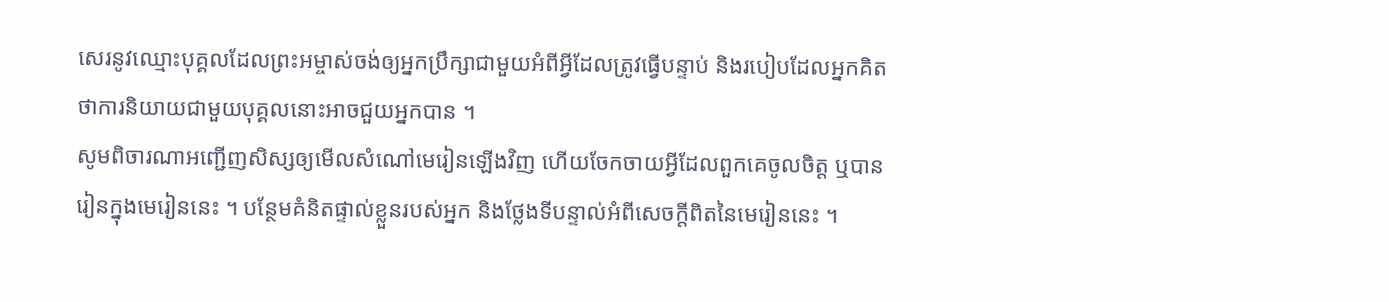សេរនូវឈ្មោះបុគ្គលដែលព្រះអម្ចាស់ចង់ឲ្យអ្នកប្រឹក្សាជាមួយអំពីអ្វីដែលត្រូវធ្វើបន្ទាប់ និងរបៀបដែលអ្នកគិតថាការនិយាយជាមួយបុគ្គលនោះអាចជួយអ្នកបាន ។
សូមពិចារណាអញ្ជើញសិស្សឲ្យមើលសំណៅមេរៀនឡើងវិញ ហើយចែកចាយអ្វីដែលពួកគេចូលចិត្ត ឬបានរៀនក្នុងមេរៀននេះ ។ បន្ថែមគំនិតផ្ទាល់ខ្លួនរបស់អ្នក និងថ្លែងទីបន្ទាល់អំពីសេចក្តីពិតនៃមេរៀននេះ ។